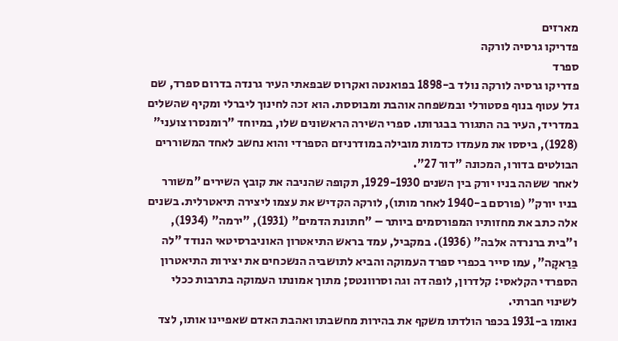מארזים
פדריקו גרסיה לורקה
ספרד
פדריקו גרסיה לורקה נולד ב-1898 בפואנטה ואקרוס שבפאתי העיר גרנדה בדרום ספרד, שם גדל עטוף בנוף פסטורלי ובמשפחה אוהבת ומבוססת. הוא זכה לחינוך ליברלי ומקיף שהשלים במדריד, העיר בה התגורר בבגרותו. ספרי השירה הראשונים שלו, במיוחד "רומנסרו צועני" (1928), ביססו את מעמדו כדמות מובילה במודרניזם הספרדי והוא נחשב לאחד המשוררים הבולטים בדורו, המכונה "דור 27".
לאחר ששהה בניו יורק בין השנים 1929-1930, תקופה שהניבה את קובץ השירים "משורר בניו יורק" (פורסם ב-1940 לאחר מותו), לורקה הקדיש את עצמו ליצירה תיאטרלית. בשנים אלה כתב את מחזותיו המפורסמים ביותר – "חתונת הדמים" (1931), "ירמה" (1934), ו"בית ברנרדה אלבה" (1936). במקביל, עמד בראש התיאטרון האוניברסיטאי הנודד "לה בַּרַאקָה", עמו סייר בכפרי ספרד העמוקה והביא לתושביה הנשכחים את יצירות התיאטרון הספרדי הקלאסי: קלדרון, לופה דה וגה וסרוונטס; מתוך אמונתו העמוקה בתרבות ככלי לשינוי חברתי.
נאומו ב-1931 בכפר הולדתו משקף את בהירות מחשבתו ואהבת האדם שאפיינו אותו, לצד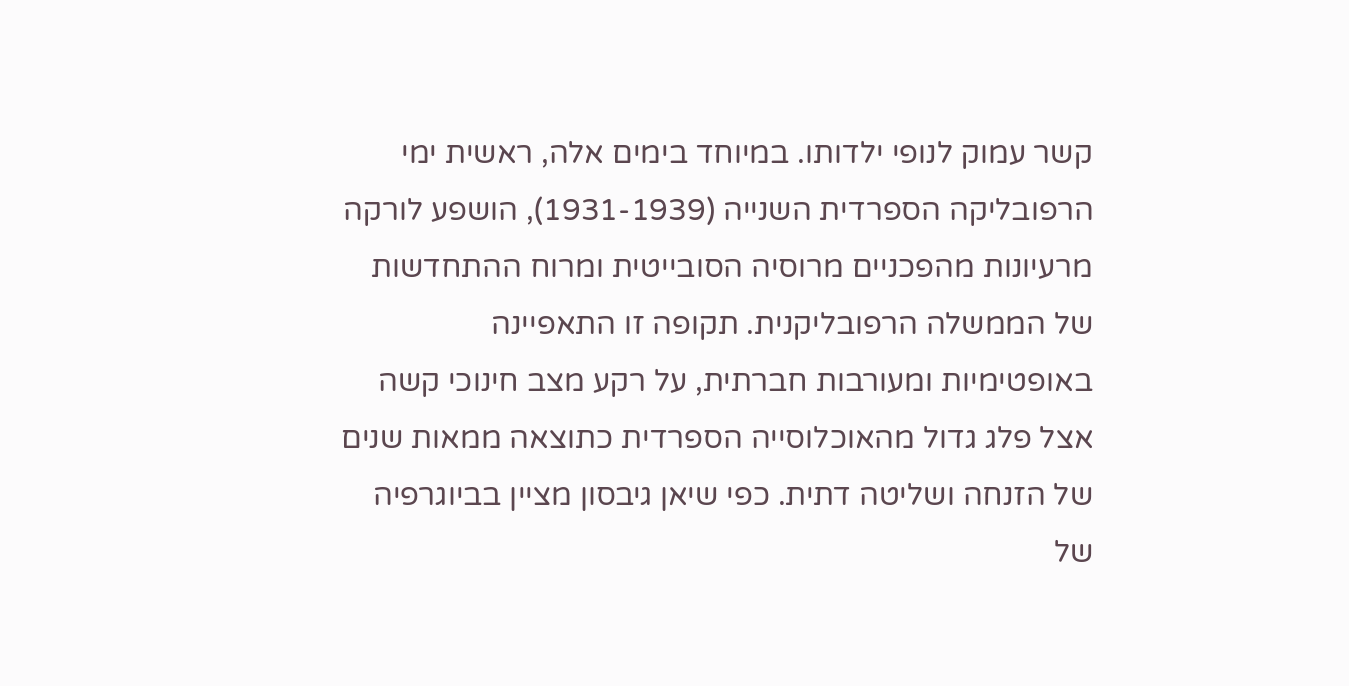קשר עמוק לנופי ילדותו. במיוחד בימים אלה, ראשית ימי הרפובליקה הספרדית השנייה (1931-1939), הושפע לורקה מרעיונות מהפכניים מרוסיה הסובייטית ומרוח ההתחדשות של הממשלה הרפובליקנית. תקופה זו התאפיינה באופטימיות ומעורבות חברתית, על רקע מצב חינוכי קשה אצל פלג גדול מהאוכלוסייה הספרדית כתוצאה ממאות שנים של הזנחה ושליטה דתית. כפי שיאן גיבסון מציין בביוגרפיה של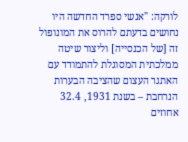לורקה: "אנשי ספרד החדשה היו נחושים בדעתם להרוס את המונופול זה [של הכנסייה] וליצור שיטה ממלכתית המסוגלת להתמודד עם האתגר העצום שהציבה הבערות הנרחבת – בשנת 1931, 32.4 אחוזים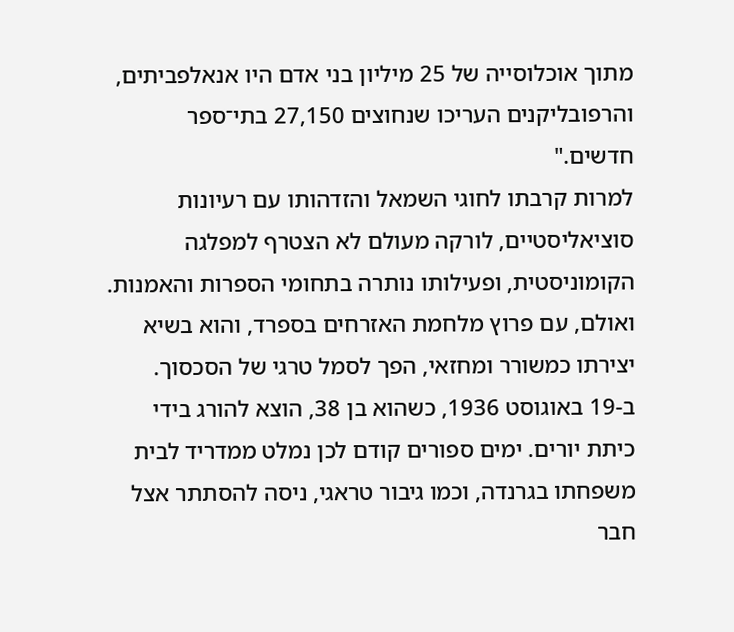מתוך אוכלוסייה של 25 מיליון בני אדם היו אנאלפביתים, והרפובליקנים העריכו שנחוצים 27,150 בתי־ספר חדשים."
למרות קרבתו לחוגי השמאל והזדהותו עם רעיונות סוציאליסטיים, לורקה מעולם לא הצטרף למפלגה הקומוניסטית, ופעילותו נותרה בתחומי הספרות והאמנות. ואולם, עם פרוץ מלחמת האזרחים בספרד, והוא בשיא יצירתו כמשורר ומחזאי, הפך לסמל טרגי של הסכסוך. ב-19 באוגוסט 1936, כשהוא בן 38, הוצא להורג בידי כיתת יורים. ימים ספורים קודם לכן נמלט ממדריד לבית משפחתו בגרנדה, וכמו גיבור טראגי, ניסה להסתתר אצל חבר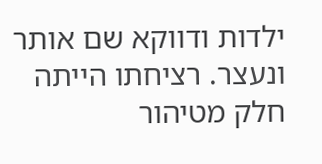ילדות ודווקא שם אותר ונעצר. רציחתו הייתה חלק מטיהור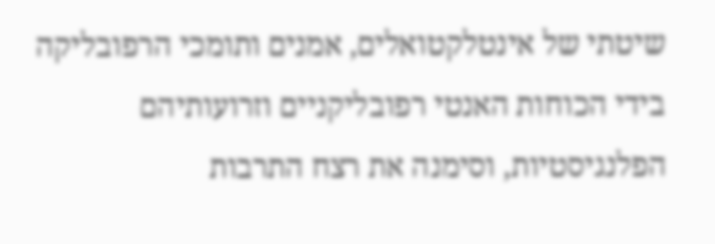שיטתי של אינטלקטואלים, אמנים ותומכי הרפובליקה בידי הכוחות האנטי רפובליקניים וזרועותיהם הפלנגיסטיות, וסימנה את רצח התרבות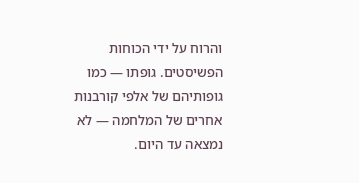והרוח על ידי הכוחות הפשיסטים. גופתו — כמו גופותיהם של אלפי קורבנות אחרים של המלחמה — לא נמצאה עד היום.